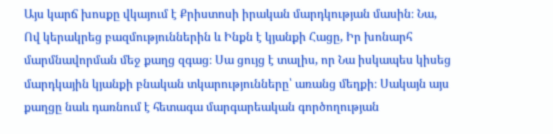Այս կարճ խոսքը վկայում է Քրիստոսի իրական մարդկության մասին։ Նա, Ով կերակրեց բազմություններին և Ինքն է կյանքի Հացը, Իր խոնարհ մարմնավորման մեջ քաղց զգաց։ Սա ցույց է տալիս, որ Նա իսկապես կիսեց մարդկային կյանքի բնական տկարությունները՝ առանց մեղքի։ Սակայն այս քաղցը նաև դառնում է հետագա մարգարեական գործողության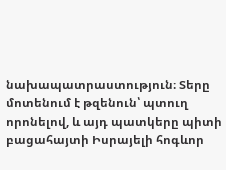նախապատրաստություն։ Տերը մոտենում է թզենուն՝ պտուղ որոնելով, և այդ պատկերը պիտի բացահայտի Իսրայելի հոգևոր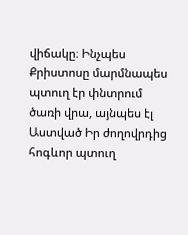վիճակը։ Ինչպես Քրիստոսը մարմնապես պտուղ էր փնտրում ծառի վրա, այնպես էլ Աստված Իր ժողովրդից հոգևոր պտուղ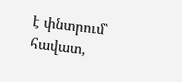է փնտրում՝ հավատ,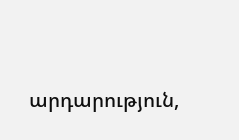արդարություն,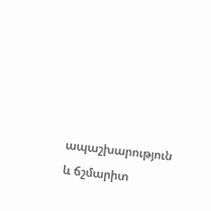ապաշխարություն և ճշմարիտ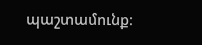պաշտամունք։